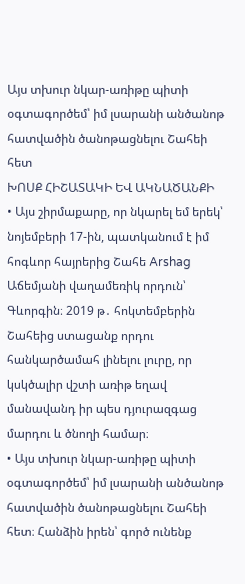Այս տխուր նկար-առիթը պիտի օգտագործեմ՝ իմ լսարանի անծանոթ հատվածին ծանոթացնելու Շահեի հետ
ԽՈՍՔ ՀԻՇԱՏԱԿԻ ԵՎ ԱԿՆԱԾԱՆՔԻ
• Այս շիրմաքարը, որ նկարել եմ երեկ՝ նոյեմբերի 17-ին, պատկանում է իմ հոգևոր հայրերից Շահե Arshag Աճեմյանի վաղամեռիկ որդուն՝ Գևորգին։ 2019 թ․ հոկտեմբերին Շահեից ստացանք որդու հանկարծամահ լինելու լուրը, որ կսկծալիր վշտի առիթ եղավ մանավանդ իր պես դյուրազգաց մարդու և ծնողի համար։
• Այս տխուր նկար-առիթը պիտի օգտագործեմ՝ իմ լսարանի անծանոթ հատվածին ծանոթացնելու Շահեի հետ։ Հանձին իրեն՝ գործ ունենք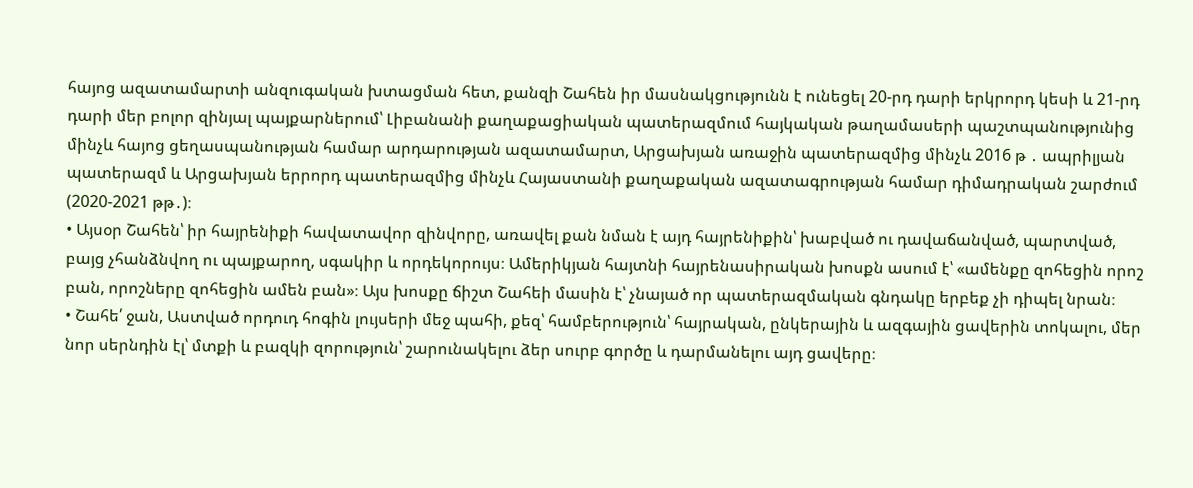հայոց ազատամարտի անզուգական խտացման հետ, քանզի Շահեն իր մասնակցությունն է ունեցել 20-րդ դարի երկրորդ կեսի և 21-րդ դարի մեր բոլոր զինյալ պայքարներում՝ Լիբանանի քաղաքացիական պատերազմում հայկական թաղամասերի պաշտպանությունից մինչև հայոց ցեղասպանության համար արդարության ազատամարտ, Արցախյան առաջին պատերազմից մինչև 2016 թ ․ ապրիլյան պատերազմ և Արցախյան երրորդ պատերազմից մինչև Հայաստանի քաղաքական ազատագրության համար դիմադրական շարժում (2020-2021 թթ․)։
• Այսօր Շահեն՝ իր հայրենիքի հավատավոր զինվորը, առավել քան նման է այդ հայրենիքին՝ խաբված ու դավաճանված, պարտված, բայց չհանձնվող ու պայքարող, սգակիր և որդեկորույս։ Ամերիկյան հայտնի հայրենասիրական խոսքն ասում է՝ «ամենքը զոհեցին որոշ բան, որոշները զոհեցին ամեն բան»։ Այս խոսքը ճիշտ Շահեի մասին է՝ չնայած որ պատերազմական գնդակը երբեք չի դիպել նրան։
• Շահե՛ ջան, Աստված որդուդ հոգին լույսերի մեջ պահի, քեզ՝ համբերություն՝ հայրական, ընկերային և ազգային ցավերին տոկալու, մեր նոր սերնդին էլ՝ մտքի և բազկի զորություն՝ շարունակելու ձեր սուրբ գործը և դարմանելու այդ ցավերը։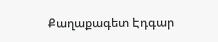Քաղաքագետ Էդգար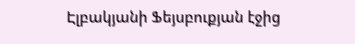Էլբակյանի Ֆեյսբուքյան էջից